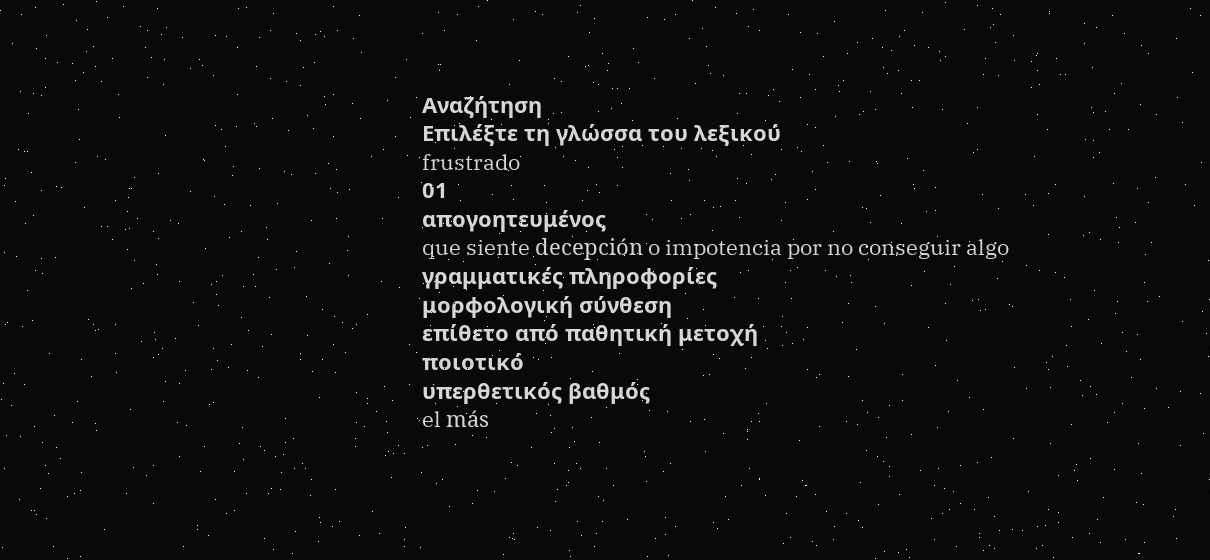Αναζήτηση
Επιλέξτε τη γλώσσα του λεξικού
frustrado
01
απογοητευμένος
que siente decepción o impotencia por no conseguir algo
γραμματικές πληροφορίες
μορφολογική σύνθεση
επίθετο από παθητική μετοχή
ποιοτικό
υπερθετικός βαθμός
el más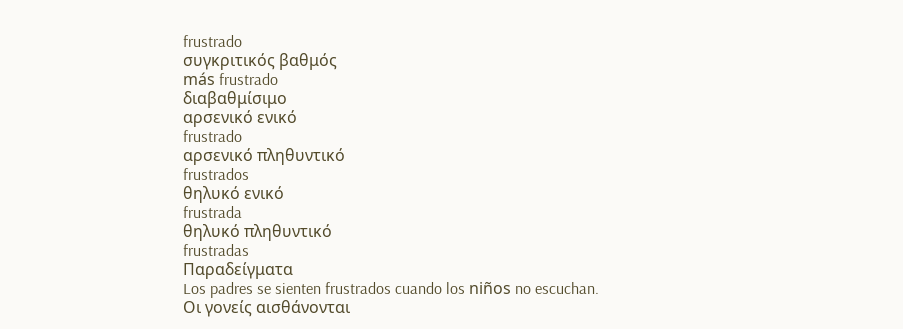frustrado
συγκριτικός βαθμός
más frustrado
διαβαθμίσιμο
αρσενικό ενικό
frustrado
αρσενικό πληθυντικό
frustrados
θηλυκό ενικό
frustrada
θηλυκό πληθυντικό
frustradas
Παραδείγματα
Los padres se sienten frustrados cuando los niños no escuchan.
Οι γονείς αισθάνονται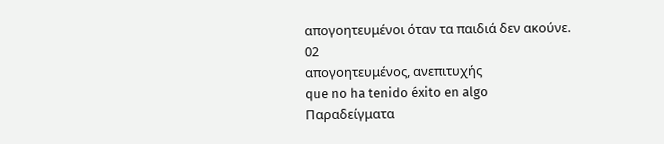απογοητευμένοι όταν τα παιδιά δεν ακούνε.
02
απογοητευμένος, ανεπιτυχής
que no ha tenido éxito en algo
Παραδείγματα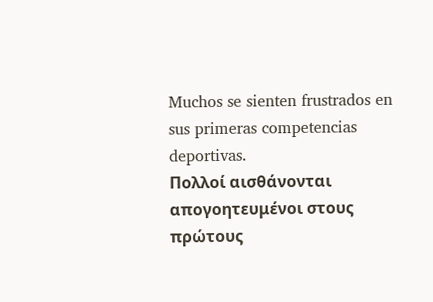Muchos se sienten frustrados en sus primeras competencias deportivas.
Πολλοί αισθάνονται απογοητευμένοι στους πρώτους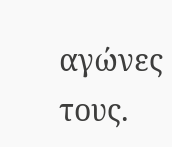αγώνες τους.